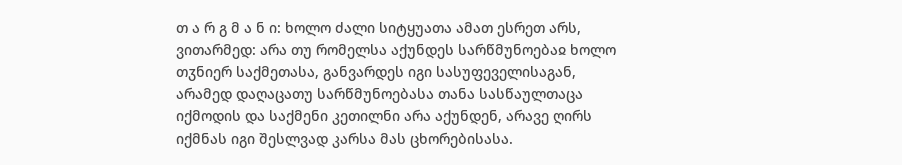თ ა რ გ მ ა ნ ი: ხოლო ძალი სიტყუათა ამათ ესრეთ არს, ვითარმედ: არა თუ რომელსა აქუნდეს სარწმუნოებაჲ ხოლო თჳნიერ საქმეთასა, განვარდეს იგი სასუფეველისაგან, არამედ დაღაცათუ სარწმუნოებასა თანა სასწაულთაცა იქმოდის და საქმენი კეთილნი არა აქუნდენ, არავე ღირს იქმნას იგი შესლვად კარსა მას ცხორებისასა.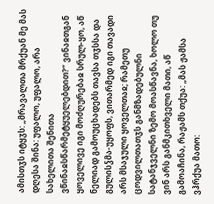ამისთჳს იტყჳს: „მრავალთა მრქუან მე მას დღესა შინა: უფალო, უფალო, არა სახელითა შენითა ვწინაჲსწარმეტყუელებდით?“ ვინაჲთგან ყოველივე იგი მოძღურებაჲ სრულ-ყო, აწ ნელიად გამოუცხადებს თავსა თჳსსა და გულისჴმა-უყოფს, ვითარმედ იგი თავადი არს მსაჯული ყოველთაჲ; რამეთუ ცოდვილთათჳს განმზადებულნი სატანჯველნი ზემო მოასწავნა, ხოლო თუ ვინ არს განმკითხველი მათი, აწ გამოაჩინა, რაჟამს თქუა: „მას ჟამსა ვჰრქუა მათო: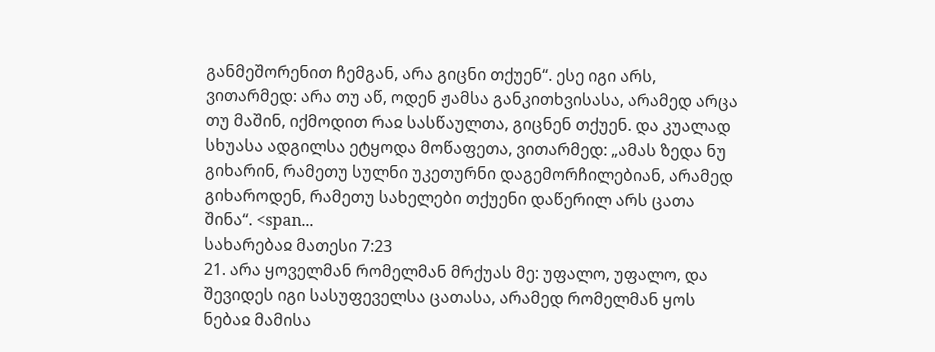განმეშორენით ჩემგან, არა გიცნი თქუენ“. ესე იგი არს, ვითარმედ: არა თუ აწ, ოდენ ჟამსა განკითხვისასა, არამედ არცა თუ მაშინ, იქმოდით რაჲ სასწაულთა, გიცნენ თქუენ. და კუალად სხუასა ადგილსა ეტყოდა მოწაფეთა, ვითარმედ: „ამას ზედა ნუ გიხარინ, რამეთუ სულნი უკეთურნი დაგემორჩილებიან, არამედ გიხაროდენ, რამეთუ სახელები თქუენი დაწერილ არს ცათა შინა“. <span...
სახარებაჲ მათესი 7:23
21. არა ყოველმან რომელმან მრქუას მე: უფალო, უფალო, და შევიდეს იგი სასუფეველსა ცათასა, არამედ რომელმან ყოს ნებაჲ მამისა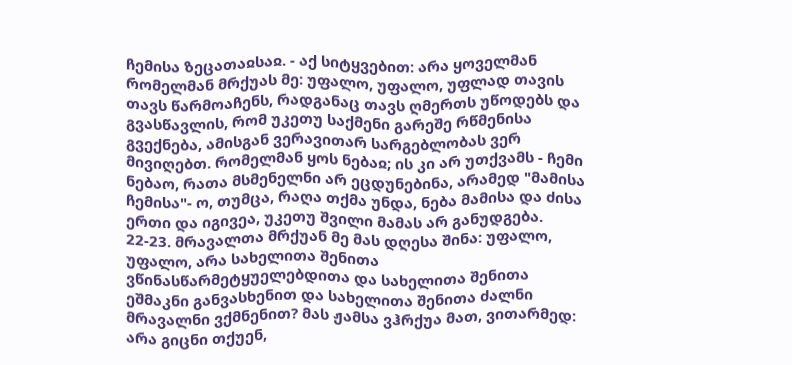ჩემისა ზეცათაჲსაჲ. - აქ სიტყვებით: არა ყოველმან რომელმან მრქუას მე: უფალო, უფალო, უფლად თავის თავს წარმოაჩენს, რადგანაც თავს ღმერთს უწოდებს და გვასწავლის, რომ უკეთუ საქმენი გარეშე რწმენისა გვექნება, ამისგან ვერავითარ სარგებლობას ვერ მივიღებთ. რომელმან ყოს ნებაჲ; ის კი არ უთქვამს - ჩემი ნებაო, რათა მსმენელნი არ ეცდუნებინა, არამედ "მამისა ჩემისა"- ო, თუმცა, რაღა თქმა უნდა, ნება მამისა და ძისა ერთი და იგივეა, უკეთუ შვილი მამას არ განუდგება.
22-23. მრავალთა მრქუან მე მას დღესა შინა: უფალო, უფალო, არა სახელითა შენითა ვწინასწარმეტყუელებდითა და სახელითა შენითა ეშმაკნი განვასხენით და სახელითა შენითა ძალნი მრავალნი ვქმნენით? მას ჟამსა ვჰრქუა მათ, ვითარმედ: არა გიცნი თქუენ,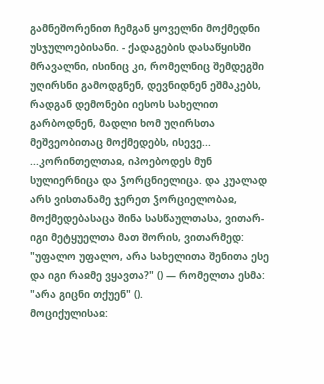გამნეშორენით ჩემგან ყოველნი მოქმედნი უსჯულოებისანი. - ქადაგების დასაწყისში მრავალნი, ისინიც კი, რომელნიც შემდეგში უღირსნი გამოდგნენ, დევნიდნენ ეშმაკებს, რადგან დემონები იესოს სახელით გარბოდნენ, მადლი ხომ უღირსთა მეშვეობითაც მოქმედებს, ისევე...
...კორინთელთაჲ, იპოებოდეს მუნ სულიერნიცა და ჴორცნიელიცა. და კუალად არს ვისთანამე ჯერეთ ჴორციელობაჲ, მოქმედებასაცა შინა სასწაულთასა, ვითარ-იგი მეტყუელთა მათ შორის, ვითარმედ: "უფალო უფალო, არა სახელითა შენითა ესე და იგი რაჲმე ვყავთა?" () — რომელთა ესმა: "არა გიცნი თქუენ" ().
მოციქულისაჲ: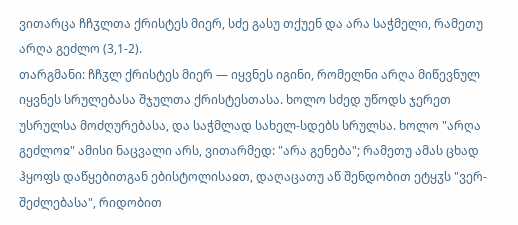ვითარცა ჩჩჳლთა ქრისტეს მიერ, სძე გასუ თქუენ და არა საჭმელი, რამეთუ არღა გეძლო (3,1-2).
თარგმანი: ჩჩჳლ ქრისტეს მიერ — იყვნეს იგინი, რომელნი არღა მიწევნულ იყვნეს სრულებასა შჯულთა ქრისტესთასა. ხოლო სძედ უწოდს ჯერეთ უსრულსა მოძღურებასა, და საჭმლად სახელ-სდებს სრულსა. ხოლო "არღა გეძლოჲ" ამისი ნაცვალი არს, ვითარმედ: "არა გენება"; რამეთუ ამას ცხად ჰყოფს დაწყებითგან ებისტოლისაჲთ, დაღაცათუ აწ შენდობით ეტყჳს "ვერ-შეძლებასა", რიდობით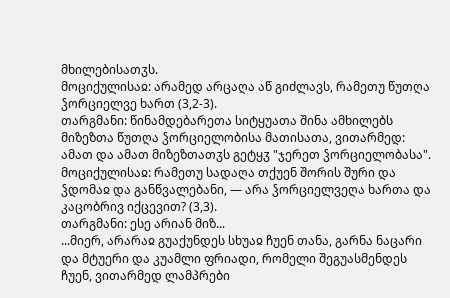მხილებისათჳს.
მოციქულისაჲ: არამედ არცაღა აწ გიძლავს, რამეთუ წუთღა ჴორციელვე ხართ (3,2-3).
თარგმანი: წინამდებარეთა სიტყუათა შინა ამხილებს მიზეზთა წუთღა ჴორციელობისა მათისათა, ვითარმედ: ამათ და ამათ მიზეზთათჳს გეტყჳ "ჯერეთ ჴორციელობასა".
მოციქულისაჲ: რამეთუ სადაღა თქუენ შორის შური და ჴდომაჲ და განწვალებანი, — არა ჴორციელვეღა ხართა და კაცობრივ იქცევით? (3,3).
თარგმანი: ესე არიან მიზ...
...მიერ, არარაჲ გუაქუნდეს სხუაჲ ჩუენ თანა, გარნა ნაცარი და მტუერი და კუამლი ფრიადი, რომელი შეგუასმენდეს ჩუენ, ვითარმედ ლამპრები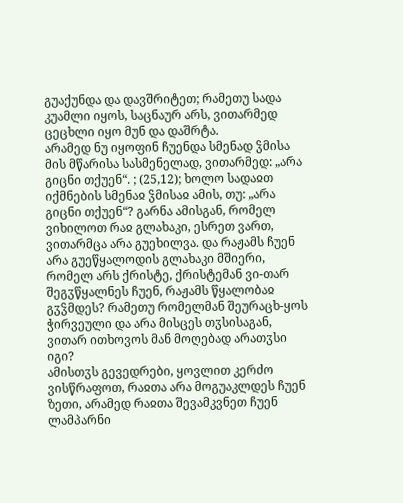გუაქუნდა და დავშრიტეთ; რამეთუ სადა კუამლი იყოს, საცნაურ არს, ვითარმედ ცეცხლი იყო მუნ და დაშრტა.
არამედ ნუ იყოფინ ჩუენდა სმენად ჴმისა მის მწარისა სასმენელად, ვითარმედ: „არა გიცნი თქუენ“. ; (25,12); ხოლო სადაჲთ იქმნების სმენაჲ ჴმისაჲ ამის, თუ: „არა გიცნი თქუენ“? გარნა ამისგან, რომელ ვიხილოთ რაჲ გლახაკი, ესრეთ ვართ, ვითარმცა არა გუეხილვა. და რაჟამს ჩუენ არა გუეწყალოდის გლახაკი მშიერი, რომელ არს ქრისტე, ქრისტემან ვი-თარ შეგჳწყალნეს ჩუენ, რაჟამს წყალობაჲ გჳჴმდეს? რამეთუ რომელმან შეურაცხ-ყოს ჭირვეული და არა მისცეს თჳსისაგან, ვითარ ითხოვოს მან მოღებად არათჳსი იგი?
ამისთჳს გევედრები, ყოვლით კერძო ვისწრაფოთ, რაჲთა არა მოგუაკლდეს ჩუენ ზეთი, არამედ რაჲთა შევამკვნეთ ჩუენ ლამპარნი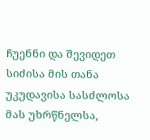ჩუენნი და შევიდეთ სიძისა მის თანა უკუდავისა სასძლოსა მას უხრწნელსა,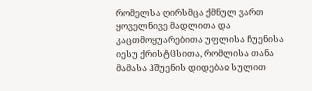რომელსა ღირსმცა ქმნულ ვართ ყოველნივე მადლითა და კაცთმოყუარებითა უფლისა ჩუენისა იესუ ქრისტჱსითა, რომლისა თანა მამასა ჰშუენის დიდებაჲ სულით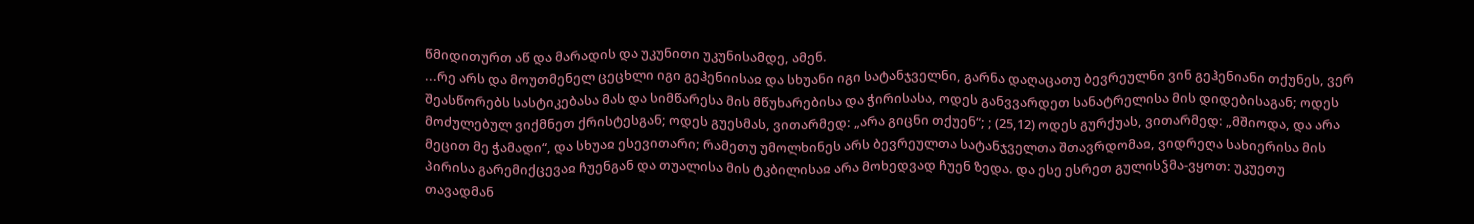წმიდითურთ აწ და მარადის და უკუნითი უკუნისამდე, ამენ.
...რე არს და მოუთმენელ ცეცხლი იგი გეჰენიისაჲ და სხუანი იგი სატანჯველნი, გარნა დაღაცათუ ბევრეულნი ვინ გეჰენიანი თქუნეს, ვერ შეასწორებს სასტიკებასა მას და სიმწარესა მის მწუხარებისა და ჭირისასა, ოდეს განვვარდეთ სანატრელისა მის დიდებისაგან; ოდეს მოძულებულ ვიქმნეთ ქრისტესგან; ოდეს გუესმას, ვითარმედ: „არა გიცნი თქუენ“; ; (25,12) ოდეს გურქუას, ვითარმედ: „მშიოდა, და არა მეცით მე ჭამადი“, და სხუაჲ ესევითარი; რამეთუ უმოლხინეს არს ბევრეულთა სატანჯველთა შთავრდომაჲ, ვიდრეღა სახიერისა მის პირისა გარემიქცევაჲ ჩუენგან და თუალისა მის ტკბილისაჲ არა მოხედვად ჩუენ ზედა. და ესე ესრეთ გულისჴმა-ვყოთ: უკუეთუ თავადმან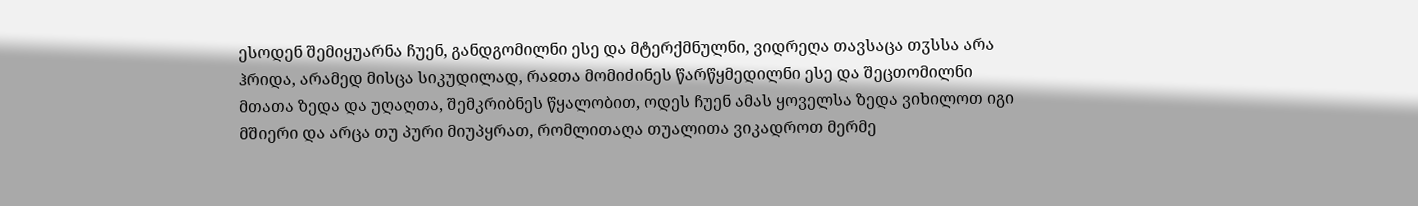ესოდენ შემიყუარნა ჩუენ, განდგომილნი ესე და მტერქმნულნი, ვიდრეღა თავსაცა თჳსსა არა ჰრიდა, არამედ მისცა სიკუდილად, რაჲთა მომიძინეს წარწყმედილნი ესე და შეცთომილნი მთათა ზედა და უღაღთა, შემკრიბნეს წყალობით, ოდეს ჩუენ ამას ყოველსა ზედა ვიხილოთ იგი მშიერი და არცა თუ პური მიუპყრათ, რომლითაღა თუალითა ვიკადროთ მერმე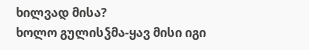ხილვად მისა?
ხოლო გულისჴმა-ყავ მისი იგი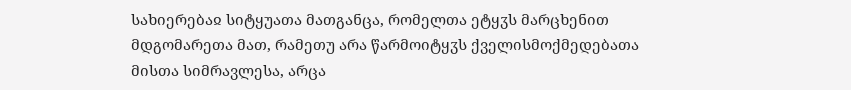სახიერებაჲ სიტყუათა მათგანცა, რომელთა ეტყჳს მარცხენით მდგომარეთა მათ, რამეთუ არა წარმოიტყჳს ქველისმოქმედებათა მისთა სიმრავლესა, არცა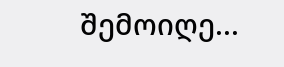შემოიღე...